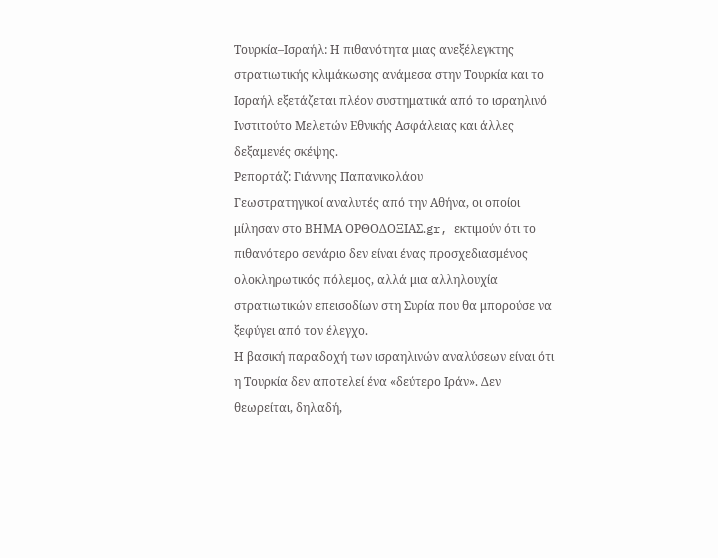Τουρκία–Ισραήλ: Η πιθανότητα μιας ανεξέλεγκτης στρατιωτικής κλιμάκωσης ανάμεσα στην Τουρκία και το Ισραήλ εξετάζεται πλέον συστηματικά από το ισραηλινό Ινστιτούτο Μελετών Εθνικής Ασφάλειας και άλλες δεξαμενές σκέψης.
Ρεπορτάζ: Γιάννης Παπανικολάου
Γεωστρατηγικοί αναλυτές από την Αθήνα, οι οποίοι μίλησαν στο ΒΗΜΑ ΟΡΘΟΔΟΞΙΑΣ.gr, εκτιμούν ότι το πιθανότερο σενάριο δεν είναι ένας προσχεδιασμένος ολοκληρωτικός πόλεμος, αλλά μια αλληλουχία στρατιωτικών επεισοδίων στη Συρία που θα μπορούσε να ξεφύγει από τον έλεγχο.
Η βασική παραδοχή των ισραηλινών αναλύσεων είναι ότι η Τουρκία δεν αποτελεί ένα «δεύτερο Ιράν». Δεν θεωρείται, δηλαδή,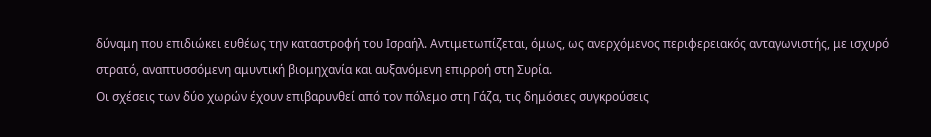δύναμη που επιδιώκει ευθέως την καταστροφή του Ισραήλ. Αντιμετωπίζεται, όμως, ως ανερχόμενος περιφερειακός ανταγωνιστής, με ισχυρό στρατό, αναπτυσσόμενη αμυντική βιομηχανία και αυξανόμενη επιρροή στη Συρία.
Οι σχέσεις των δύο χωρών έχουν επιβαρυνθεί από τον πόλεμο στη Γάζα, τις δημόσιες συγκρούσεις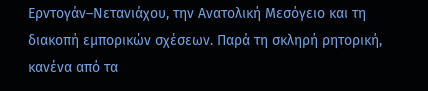Ερντογάν–Νετανιάχου, την Ανατολική Μεσόγειο και τη διακοπή εμπορικών σχέσεων. Παρά τη σκληρή ρητορική, κανένα από τα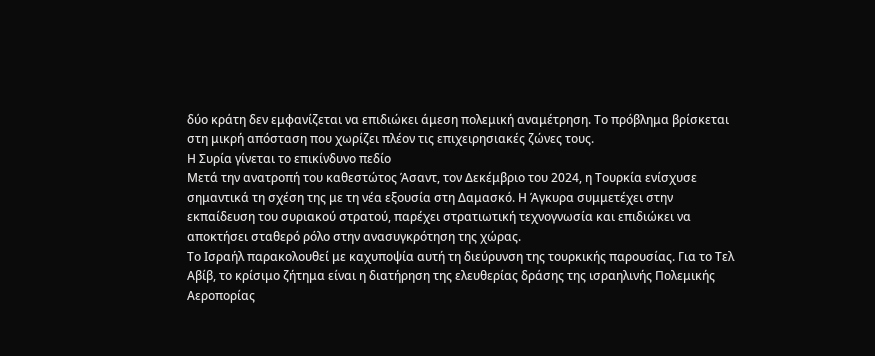δύο κράτη δεν εμφανίζεται να επιδιώκει άμεση πολεμική αναμέτρηση. Το πρόβλημα βρίσκεται στη μικρή απόσταση που χωρίζει πλέον τις επιχειρησιακές ζώνες τους.
Η Συρία γίνεται το επικίνδυνο πεδίο
Μετά την ανατροπή του καθεστώτος Άσαντ, τον Δεκέμβριο του 2024, η Τουρκία ενίσχυσε σημαντικά τη σχέση της με τη νέα εξουσία στη Δαμασκό. Η Άγκυρα συμμετέχει στην εκπαίδευση του συριακού στρατού, παρέχει στρατιωτική τεχνογνωσία και επιδιώκει να αποκτήσει σταθερό ρόλο στην ανασυγκρότηση της χώρας.
Το Ισραήλ παρακολουθεί με καχυποψία αυτή τη διεύρυνση της τουρκικής παρουσίας. Για το Τελ Αβίβ, το κρίσιμο ζήτημα είναι η διατήρηση της ελευθερίας δράσης της ισραηλινής Πολεμικής Αεροπορίας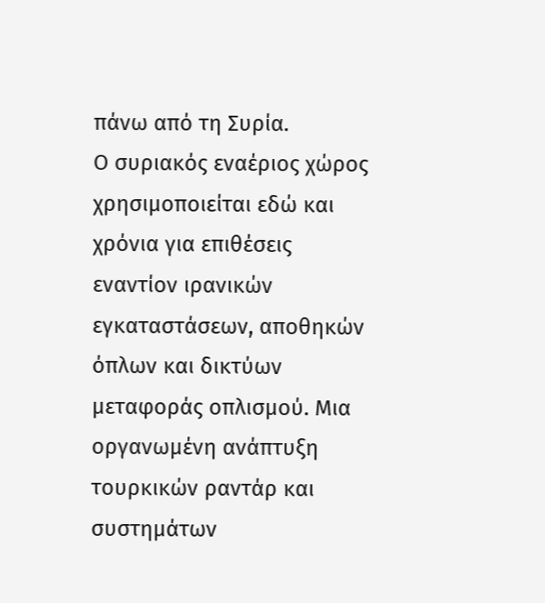πάνω από τη Συρία.
Ο συριακός εναέριος χώρος χρησιμοποιείται εδώ και χρόνια για επιθέσεις εναντίον ιρανικών εγκαταστάσεων, αποθηκών όπλων και δικτύων μεταφοράς οπλισμού. Μια οργανωμένη ανάπτυξη τουρκικών ραντάρ και συστημάτων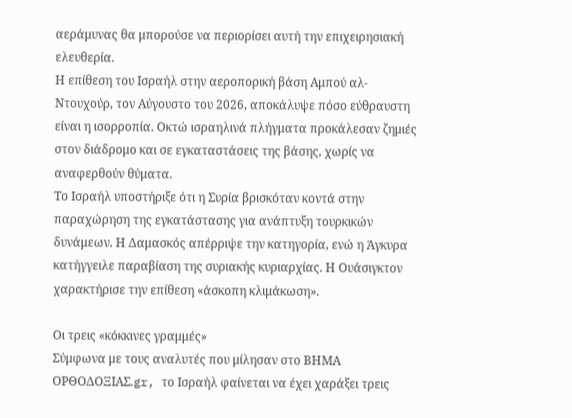αεράμυνας θα μπορούσε να περιορίσει αυτή την επιχειρησιακή ελευθερία.
Η επίθεση του Ισραήλ στην αεροπορική βάση Αμπού αλ-Ντουχούρ, τον Αύγουστο του 2026, αποκάλυψε πόσο εύθραυστη είναι η ισορροπία. Οκτώ ισραηλινά πλήγματα προκάλεσαν ζημιές στον διάδρομο και σε εγκαταστάσεις της βάσης, χωρίς να αναφερθούν θύματα.
Το Ισραήλ υποστήριξε ότι η Συρία βρισκόταν κοντά στην παραχώρηση της εγκατάστασης για ανάπτυξη τουρκικών δυνάμεων. Η Δαμασκός απέρριψε την κατηγορία, ενώ η Άγκυρα κατήγγειλε παραβίαση της συριακής κυριαρχίας. Η Ουάσιγκτον χαρακτήρισε την επίθεση «άσκοπη κλιμάκωση».

Οι τρεις «κόκκινες γραμμές»
Σύμφωνα με τους αναλυτές που μίλησαν στο ΒΗΜΑ ΟΡΘΟΔΟΞΙΑΣ.gr, το Ισραήλ φαίνεται να έχει χαράξει τρεις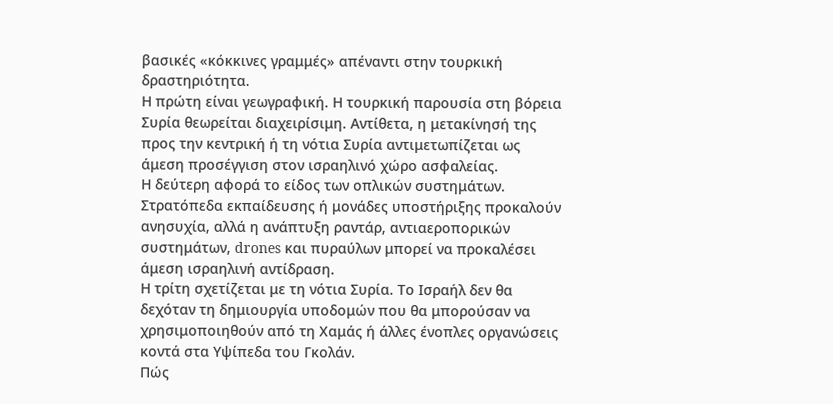βασικές «κόκκινες γραμμές» απέναντι στην τουρκική δραστηριότητα.
Η πρώτη είναι γεωγραφική. Η τουρκική παρουσία στη βόρεια Συρία θεωρείται διαχειρίσιμη. Αντίθετα, η μετακίνησή της προς την κεντρική ή τη νότια Συρία αντιμετωπίζεται ως άμεση προσέγγιση στον ισραηλινό χώρο ασφαλείας.
Η δεύτερη αφορά το είδος των οπλικών συστημάτων. Στρατόπεδα εκπαίδευσης ή μονάδες υποστήριξης προκαλούν ανησυχία, αλλά η ανάπτυξη ραντάρ, αντιαεροπορικών συστημάτων, drones και πυραύλων μπορεί να προκαλέσει άμεση ισραηλινή αντίδραση.
Η τρίτη σχετίζεται με τη νότια Συρία. Το Ισραήλ δεν θα δεχόταν τη δημιουργία υποδομών που θα μπορούσαν να χρησιμοποιηθούν από τη Χαμάς ή άλλες ένοπλες οργανώσεις κοντά στα Υψίπεδα του Γκολάν.
Πώς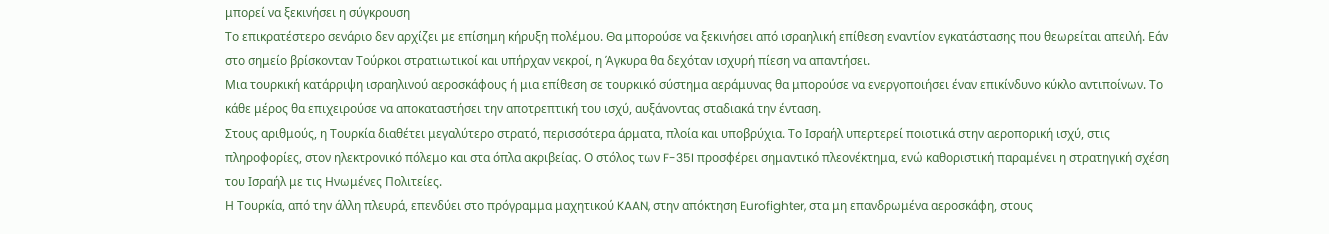μπορεί να ξεκινήσει η σύγκρουση
Το επικρατέστερο σενάριο δεν αρχίζει με επίσημη κήρυξη πολέμου. Θα μπορούσε να ξεκινήσει από ισραηλική επίθεση εναντίον εγκατάστασης που θεωρείται απειλή. Εάν στο σημείο βρίσκονταν Τούρκοι στρατιωτικοί και υπήρχαν νεκροί, η Άγκυρα θα δεχόταν ισχυρή πίεση να απαντήσει.
Μια τουρκική κατάρριψη ισραηλινού αεροσκάφους ή μια επίθεση σε τουρκικό σύστημα αεράμυνας θα μπορούσε να ενεργοποιήσει έναν επικίνδυνο κύκλο αντιποίνων. Το κάθε μέρος θα επιχειρούσε να αποκαταστήσει την αποτρεπτική του ισχύ, αυξάνοντας σταδιακά την ένταση.
Στους αριθμούς, η Τουρκία διαθέτει μεγαλύτερο στρατό, περισσότερα άρματα, πλοία και υποβρύχια. Το Ισραήλ υπερτερεί ποιοτικά στην αεροπορική ισχύ, στις πληροφορίες, στον ηλεκτρονικό πόλεμο και στα όπλα ακριβείας. Ο στόλος των F-35I προσφέρει σημαντικό πλεονέκτημα, ενώ καθοριστική παραμένει η στρατηγική σχέση του Ισραήλ με τις Ηνωμένες Πολιτείες.
Η Τουρκία, από την άλλη πλευρά, επενδύει στο πρόγραμμα μαχητικού KAAN, στην απόκτηση Eurofighter, στα μη επανδρωμένα αεροσκάφη, στους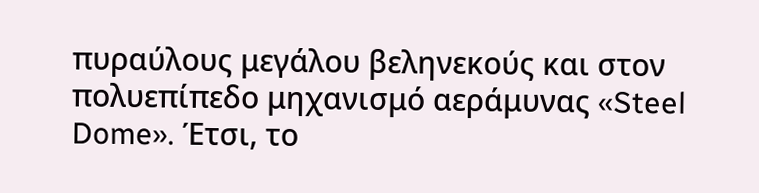πυραύλους μεγάλου βεληνεκούς και στον πολυεπίπεδο μηχανισμό αεράμυνας «Steel Dome». Έτσι, το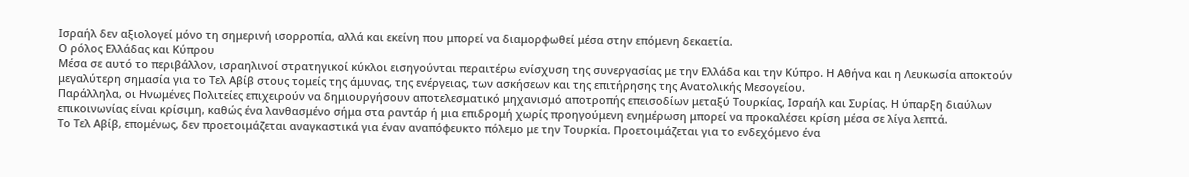Ισραήλ δεν αξιολογεί μόνο τη σημερινή ισορροπία, αλλά και εκείνη που μπορεί να διαμορφωθεί μέσα στην επόμενη δεκαετία.
Ο ρόλος Ελλάδας και Κύπρου
Μέσα σε αυτό το περιβάλλον, ισραηλινοί στρατηγικοί κύκλοι εισηγούνται περαιτέρω ενίσχυση της συνεργασίας με την Ελλάδα και την Κύπρο. Η Αθήνα και η Λευκωσία αποκτούν μεγαλύτερη σημασία για το Τελ Αβίβ στους τομείς της άμυνας, της ενέργειας, των ασκήσεων και της επιτήρησης της Ανατολικής Μεσογείου.
Παράλληλα, οι Ηνωμένες Πολιτείες επιχειρούν να δημιουργήσουν αποτελεσματικό μηχανισμό αποτροπής επεισοδίων μεταξύ Τουρκίας, Ισραήλ και Συρίας. Η ύπαρξη διαύλων επικοινωνίας είναι κρίσιμη, καθώς ένα λανθασμένο σήμα στα ραντάρ ή μια επιδρομή χωρίς προηγούμενη ενημέρωση μπορεί να προκαλέσει κρίση μέσα σε λίγα λεπτά.
Το Τελ Αβίβ, επομένως, δεν προετοιμάζεται αναγκαστικά για έναν αναπόφευκτο πόλεμο με την Τουρκία. Προετοιμάζεται για το ενδεχόμενο ένα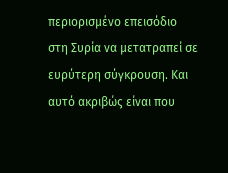περιορισμένο επεισόδιο στη Συρία να μετατραπεί σε ευρύτερη σύγκρουση. Και αυτό ακριβώς είναι που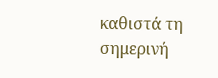καθιστά τη σημερινή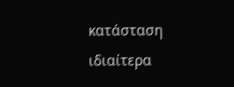κατάσταση ιδιαίτερα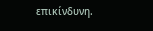επικίνδυνη.